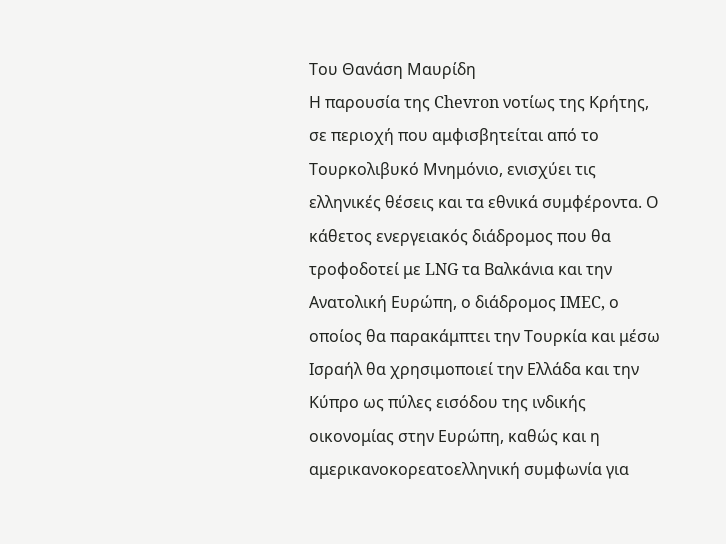Του Θανάση Μαυρίδη
Η παρουσία της Chevron νοτίως της Κρήτης, σε περιοχή που αμφισβητείται από το Τουρκολιβυκό Μνημόνιο, ενισχύει τις ελληνικές θέσεις και τα εθνικά συμφέροντα. Ο κάθετος ενεργειακός διάδρομος που θα τροφοδοτεί με LNG τα Βαλκάνια και την Ανατολική Ευρώπη, ο διάδρομος IMEC, ο οποίος θα παρακάμπτει την Τουρκία και μέσω Ισραήλ θα χρησιμοποιεί την Ελλάδα και την Κύπρο ως πύλες εισόδου της ινδικής οικονομίας στην Ευρώπη, καθώς και η αμερικανοκορεατοελληνική συμφωνία για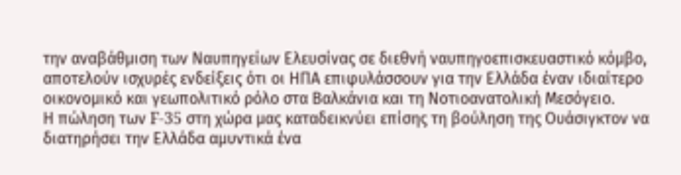την αναβάθμιση των Ναυπηγείων Ελευσίνας σε διεθνή ναυπηγοεπισκευαστικό κόμβο, αποτελούν ισχυρές ενδείξεις ότι οι ΗΠΑ επιφυλάσσουν για την Ελλάδα έναν ιδιαίτερο οικονομικό και γεωπολιτικό ρόλο στα Βαλκάνια και τη Νοτιοανατολική Μεσόγειο.
Η πώληση των F-35 στη χώρα μας καταδεικνύει επίσης τη βούληση της Ουάσιγκτον να διατηρήσει την Ελλάδα αμυντικά ένα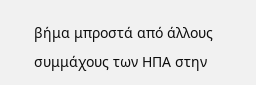βήμα μπροστά από άλλους συμμάχους των ΗΠΑ στην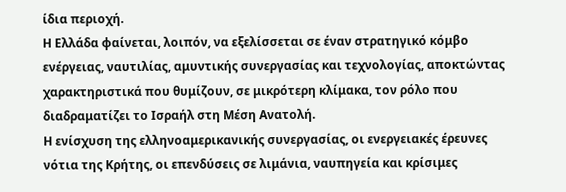ίδια περιοχή.
Η Ελλάδα φαίνεται, λοιπόν, να εξελίσσεται σε έναν στρατηγικό κόμβο ενέργειας, ναυτιλίας, αμυντικής συνεργασίας και τεχνολογίας, αποκτώντας χαρακτηριστικά που θυμίζουν, σε μικρότερη κλίμακα, τον ρόλο που διαδραματίζει το Ισραήλ στη Μέση Ανατολή.
Η ενίσχυση της ελληνοαμερικανικής συνεργασίας, οι ενεργειακές έρευνες νότια της Κρήτης, οι επενδύσεις σε λιμάνια, ναυπηγεία και κρίσιμες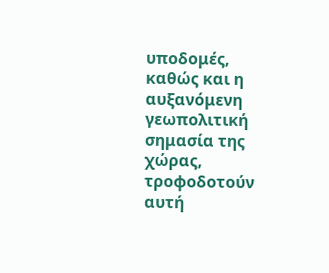υποδομές, καθώς και η αυξανόμενη γεωπολιτική σημασία της χώρας, τροφοδοτούν αυτή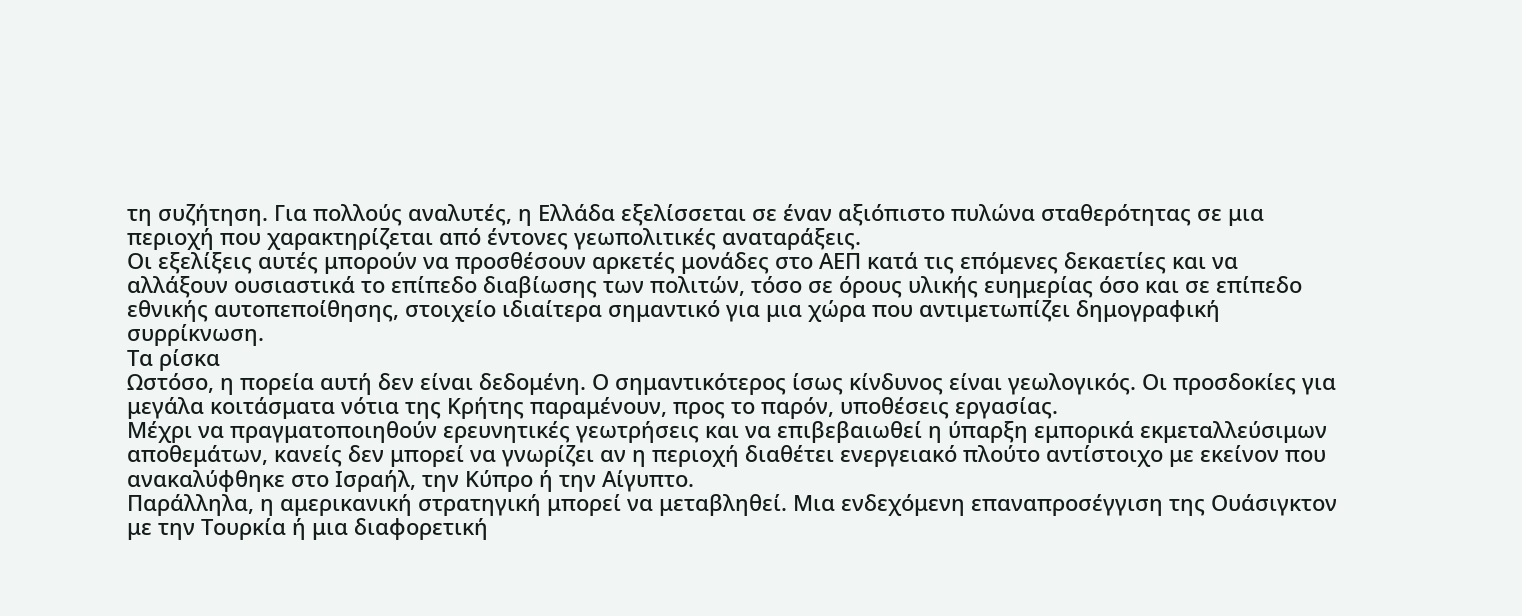τη συζήτηση. Για πολλούς αναλυτές, η Ελλάδα εξελίσσεται σε έναν αξιόπιστο πυλώνα σταθερότητας σε μια περιοχή που χαρακτηρίζεται από έντονες γεωπολιτικές αναταράξεις.
Οι εξελίξεις αυτές μπορούν να προσθέσουν αρκετές μονάδες στο ΑΕΠ κατά τις επόμενες δεκαετίες και να αλλάξουν ουσιαστικά το επίπεδο διαβίωσης των πολιτών, τόσο σε όρους υλικής ευημερίας όσο και σε επίπεδο εθνικής αυτοπεποίθησης, στοιχείο ιδιαίτερα σημαντικό για μια χώρα που αντιμετωπίζει δημογραφική συρρίκνωση.
Τα ρίσκα
Ωστόσο, η πορεία αυτή δεν είναι δεδομένη. Ο σημαντικότερος ίσως κίνδυνος είναι γεωλογικός. Οι προσδοκίες για μεγάλα κοιτάσματα νότια της Κρήτης παραμένουν, προς το παρόν, υποθέσεις εργασίας.
Μέχρι να πραγματοποιηθούν ερευνητικές γεωτρήσεις και να επιβεβαιωθεί η ύπαρξη εμπορικά εκμεταλλεύσιμων αποθεμάτων, κανείς δεν μπορεί να γνωρίζει αν η περιοχή διαθέτει ενεργειακό πλούτο αντίστοιχο με εκείνον που ανακαλύφθηκε στο Ισραήλ, την Κύπρο ή την Αίγυπτο.
Παράλληλα, η αμερικανική στρατηγική μπορεί να μεταβληθεί. Μια ενδεχόμενη επαναπροσέγγιση της Ουάσιγκτον με την Τουρκία ή μια διαφορετική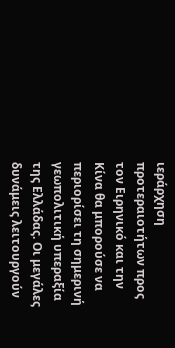ιεράρχηση προτεραιοτήτων προς τον Ειρηνικό και την Κίνα θα μπορούσε να περιορίσει τη σημερινή γεωπολιτική υπεραξία της Ελλάδας. Οι μεγάλες δυνάμεις λειτουργούν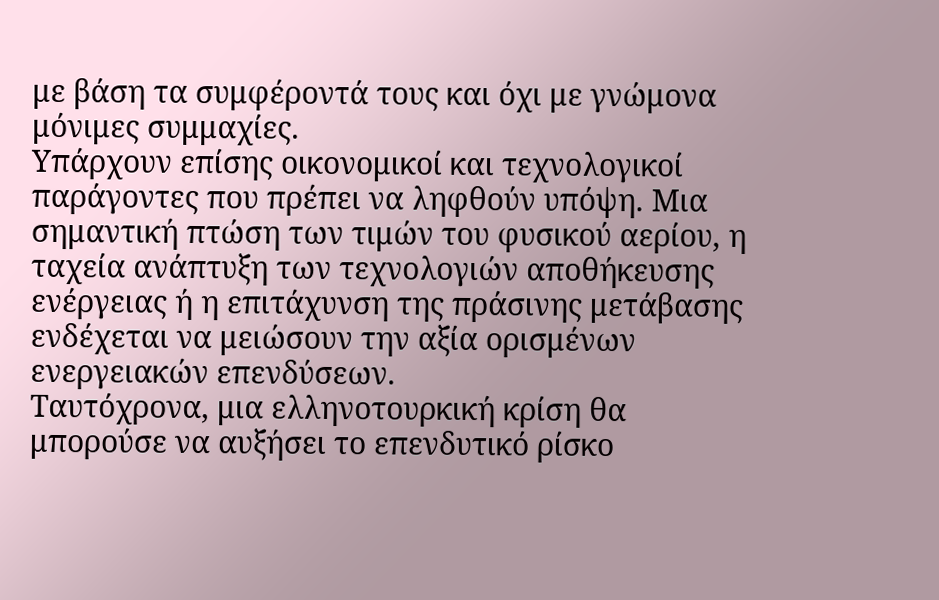με βάση τα συμφέροντά τους και όχι με γνώμονα μόνιμες συμμαχίες.
Υπάρχουν επίσης οικονομικοί και τεχνολογικοί παράγοντες που πρέπει να ληφθούν υπόψη. Μια σημαντική πτώση των τιμών του φυσικού αερίου, η ταχεία ανάπτυξη των τεχνολογιών αποθήκευσης ενέργειας ή η επιτάχυνση της πράσινης μετάβασης ενδέχεται να μειώσουν την αξία ορισμένων ενεργειακών επενδύσεων.
Ταυτόχρονα, μια ελληνοτουρκική κρίση θα μπορούσε να αυξήσει το επενδυτικό ρίσκο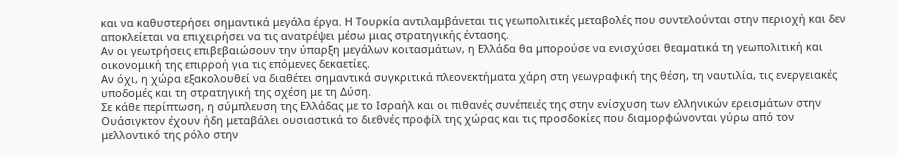και να καθυστερήσει σημαντικά μεγάλα έργα. Η Τουρκία αντιλαμβάνεται τις γεωπολιτικές μεταβολές που συντελούνται στην περιοχή και δεν αποκλείεται να επιχειρήσει να τις ανατρέψει μέσω μιας στρατηγικής έντασης.
Αν οι γεωτρήσεις επιβεβαιώσουν την ύπαρξη μεγάλων κοιτασμάτων, η Ελλάδα θα μπορούσε να ενισχύσει θεαματικά τη γεωπολιτική και οικονομική της επιρροή για τις επόμενες δεκαετίες.
Αν όχι, η χώρα εξακολουθεί να διαθέτει σημαντικά συγκριτικά πλεονεκτήματα χάρη στη γεωγραφική της θέση, τη ναυτιλία, τις ενεργειακές υποδομές και τη στρατηγική της σχέση με τη Δύση.
Σε κάθε περίπτωση, η σύμπλευση της Ελλάδας με το Ισραήλ και οι πιθανές συνέπειές της στην ενίσχυση των ελληνικών ερεισμάτων στην Ουάσιγκτον έχουν ήδη μεταβάλει ουσιαστικά το διεθνές προφίλ της χώρας και τις προσδοκίες που διαμορφώνονται γύρω από τον μελλοντικό της ρόλο στην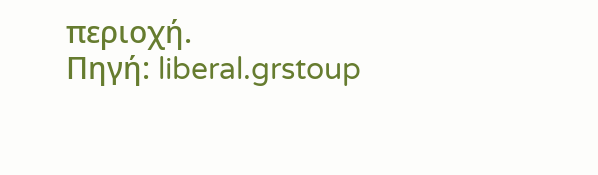περιοχή.
Πηγή: liberal.grstoup